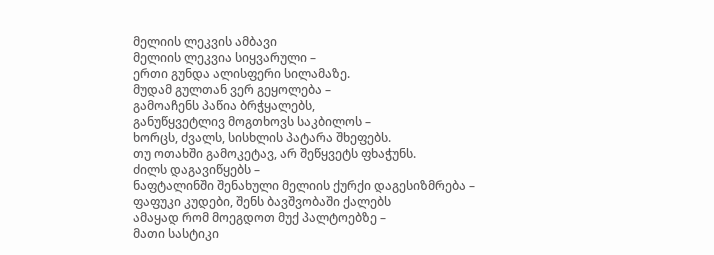მელიის ლეკვის ამბავი
მელიის ლეკვია სიყვარული –
ერთი გუნდა ალისფერი სილამაზე.
მუდამ გულთან ვერ გეყოლება –
გამოაჩენს პაწია ბრჭყალებს,
განუწყვეტლივ მოგთხოვს საკბილოს –
ხორცს, ძვალს, სისხლის პატარა შხეფებს.
თუ ოთახში გამოკეტავ, არ შეწყვეტს ფხაჭუნს.
ძილს დაგავიწყებს –
ნაფტალინში შენახული მელიის ქურქი დაგესიზმრება –
ფაფუკი კუდები, შენს ბავშვობაში ქალებს
ამაყად რომ მოეგდოთ მუქ პალტოებზე –
მათი სასტიკი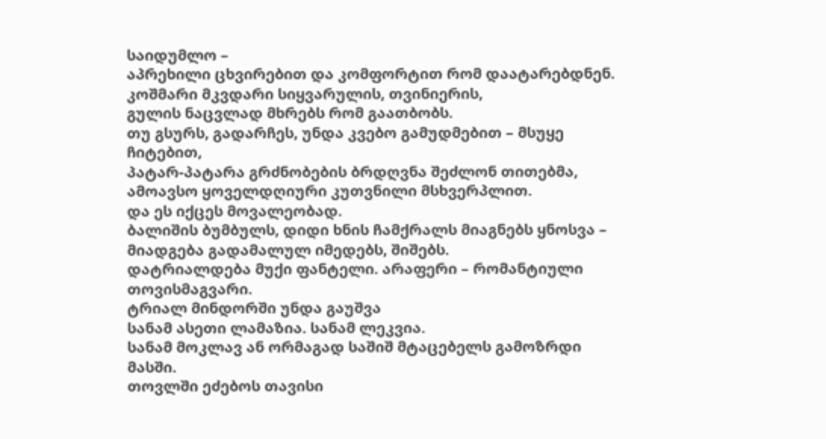საიდუმლო –
აპრეხილი ცხვირებით და კომფორტით რომ დაატარებდნენ.
კოშმარი მკვდარი სიყვარულის, თვინიერის,
გულის ნაცვლად მხრებს რომ გაათბობს.
თუ გსურს, გადარჩეს, უნდა კვებო გამუდმებით – მსუყე ჩიტებით,
პატარ-პატარა გრძნობების ბრდღვნა შეძლონ თითებმა,
ამოავსო ყოველდღიური კუთვნილი მსხვერპლით.
და ეს იქცეს მოვალეობად.
ბალიშის ბუმბულს, დიდი ხნის ჩამქრალს მიაგნებს ყნოსვა –
მიადგება გადამალულ იმედებს, შიშებს.
დატრიალდება მუქი ფანტელი. არაფერი – რომანტიული თოვისმაგვარი.
ტრიალ მინდორში უნდა გაუშვა
სანამ ასეთი ლამაზია. სანამ ლეკვია.
სანამ მოკლავ ან ორმაგად საშიშ მტაცებელს გამოზრდი მასში.
თოვლში ეძებოს თავისი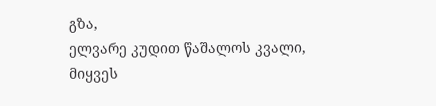გზა,
ელვარე კუდით წაშალოს კვალი,
მიყვეს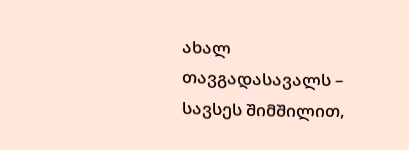ახალ თავგადასავალს –
სავსეს შიმშილით,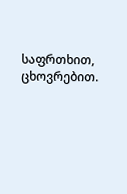საფრთხით, ცხოვრებით.